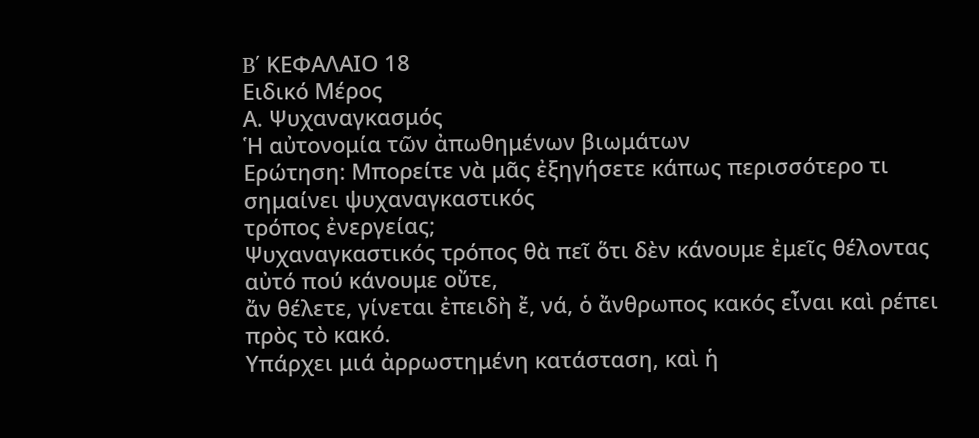B΄ ΚΕΦΑΛΑΙΟ 18
Ειδικό Μέρος
Α. Ψυχαναγκασμός
Ἡ αὐτονομία τῶν ἀπωθημένων βιωμάτων
Ερώτηση: Μπορείτε νὰ μᾶς ἐξηγήσετε κάπως περισσότερο τι σημαίνει ψυχαναγκαστικός
τρόπος ἐνεργείας;
Ψυχαναγκαστικός τρόπος θὰ πεῖ ὅτι δὲν κάνουμε ἐμεῖς θέλοντας αὐτό πού κάνουμε οὔτε,
ἄν θέλετε, γίνεται ἐπειδὴ ἔ, νά, ὁ ἄνθρωπος κακός εἶναι καὶ ρέπει πρὸς τὸ κακό.
Υπάρχει μιά ἀρρωστημένη κατάσταση, καὶ ἡ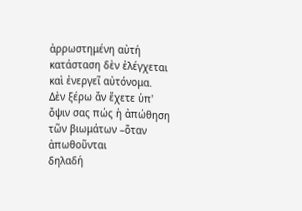ἀρρωστημένη αὐτή κατάσταση δὲν ἐλέγχεται
καὶ ἐνεργεῖ αὐτόνομα.
Δὲν ξέρω ἄν ἔχετε ὑπ' ὄψιν σας πώς ἡ ἀπώθηση τῶν βιωμάτων –ὅταν ἀπωθοῦνται
δηλαδή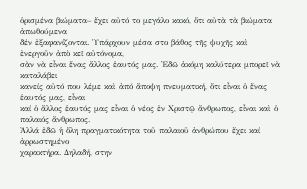ὁρισμένα βιώματα– ἔχει αὐτό το μεγάλο κακό, ὅτι αὐτὰ τὰ βιώματα ἀπωθούμενα
δέν ἐξαφανίζονται. Ὑπάρχουν μέσα στο βάθος τῆς ψυχῆς καὶ ἐνεργοῦν ἀπὸ κεῖ αὐτόνομα,
σὰν νὰ εἶναι ἕνας ἄλλος ἑαυτός μας. Ἐδῶ ἀκόμη καλύτερα μπορεῖ νὰ καταλάβει
κανείς αὐτό που λέμε καὶ ἀπό ἄποψη πνευματική, ὅτι εἶναι ὁ ἕνας ἑαυτός μας, εἶναι
καί ὁ ἄλλος ἑαυτός μας εἶναι ὁ νέος ἐν Χριστῷ ἄνθρωπος, εἶναι καὶ ὁ παλαιός ἄνθρωπος.
Ἀλλά ἐδῶ ἡ ὅλη πραγματικότητα τοῦ παλαιοῦ ἀνθρώπου ἔχει καί ἀρρωστημένο
χαρακτήρα. Δηλαδή, στην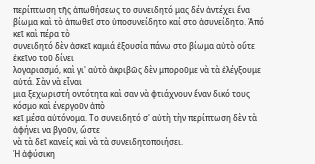περίπτωση τῆς ἀπωθήσεως το συνειδητό μας δέν ἀντέχει ἕνα
βίωμα καὶ τὸ ἀπωθεῖ στο ὑποσυνείδητο καί στο ἀσυνείδητο. Ἀπό κεῖ καὶ πέρα τὸ
συνειδητό δὲν ἀσκεῖ καμιά ἐξουσία πάνω στο βίωμα αὐτὸ οὔτε ἐκεῖνο τοῦ δίνει
λογαριασμό, καὶ γι' αὐτὸ ἀκριβῶς δὲν μποροῦμε νὰ τὰ ἐλέγξουμε αὐτά. Σὰν νὰ εἶναι
μια ξεχωριστή οντότητα καὶ σαν νὰ φτιάχνουν ἕναν δικό τους κόσμο καὶ ένεργοῦν ἀπὸ
κεῖ μέσα αὐτόνομα. Το συνειδητό σ' αὐτὴ τὴν περίπτωση δὲν τὰ ἀφήνει να βγοῦν, ὥστε
νὰ τὰ δεῖ κανείς καὶ νὰ τὰ συνειδητοποιήσει.
Ἡ ἀφύσικη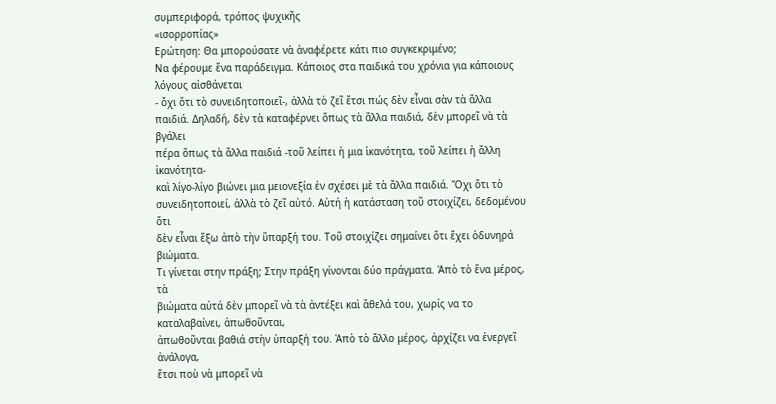συμπεριφορά, τρόπος ψυχικῆς
«ισορροπίας»
Ερώτηση: Θα μπορούσατε νὰ ἀναφέρετε κάτι πιο συγκεκριμένο;
Να φέρουμε ἕνα παράδειγμα. Κάποιος στα παιδικά του χρόνια για κάποιους λόγους αἰσθάνεται
- ὄχι ὅτι τὸ συνειδητοποιεῖ-, ἀλλὰ τὸ ζεῖ ἔτσι πώς δὲν εἶναι σὰν τὰ ἄλλα
παιδιά. Δηλαδή, δὲν τὰ καταφέρνει ὅπως τὰ ἄλλα παιδιά, δὲν μπορεῖ νὰ τὰ βγάλει
πέρα ὅπως τὰ ἄλλα παιδιά -τοῦ λείπει ἡ μια ἱκανότητα, τοῦ λείπει ἡ ἄλλη ἱκανότητα-
καὶ λίγο-λίγο βιώνει μια μειονεξία ἐν σχέσει μὲ τὰ ἄλλα παιδιά. Ὄχι ὅτι τὸ
συνειδητοποιεί, ἀλλὰ τὸ ζεῖ αὐτό. Αὐτή ἡ κατάσταση τοῦ στοιχίζει, δεδομένου ὅτι
δὲν εἶναι ἔξω ἀπὸ τὴν ὕπαρξή του. Τοῦ στοιχίζει σημαίνει ὅτι ἔχει ὁδυνηρά
βιώματα.
Τι γίνεται στην πράξη; Στην πράξη γίνονται δύο πράγματα. Ἀπὸ τὸ ἕνα μέρος, τὰ
βιώματα αὐτά δὲν μπορεῖ νὰ τὰ ἀντέξει καὶ ἄθελά του, χωρίς να το καταλαβαίνει, ἀπωθοῦνται,
ἀπωθοῦνται βαθιά στὴν ὑπαρξή του. Ἀπὸ τὸ ἄλλο μέρος, ἀρχίζει να ἐνεργεῖ ἀνάλογα,
ἔτσι ποὺ νὰ μπορεῖ νὰ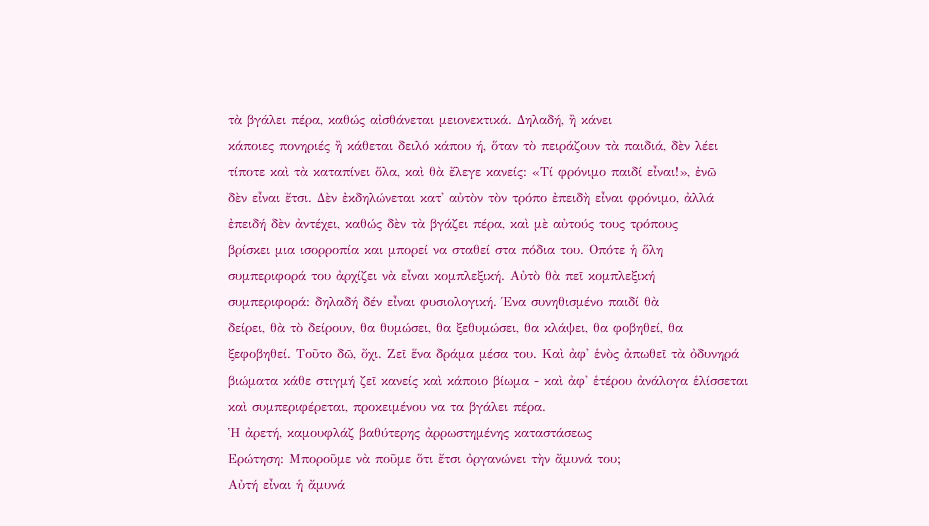τὰ βγάλει πέρα, καθώς αἰσθάνεται μειονεκτικά. Δηλαδή, ἢ κάνει
κάποιες πονηριές ἢ κάθεται δειλό κάπου ή, ὅταν τὸ πειράζουν τὰ παιδιά, δὲν λέει
τίποτε καὶ τὰ καταπίνει ὅλα, καὶ θὰ ἔλεγε κανείς: «Τί φρόνιμο παιδί εἶναι!», ἐνῶ
δὲν εἶναι ἔτσι. Δὲν ἐκδηλώνεται κατ' αὐτὸν τὸν τρόπο ἐπειδὴ εἶναι φρόνιμο, ἀλλά
ἐπειδή δὲν ἀντέχει, καθώς δὲν τὰ βγάζει πέρα, καὶ μὲ αὐτούς τους τρόπους
βρίσκει μια ισορροπία και μπορεί να σταθεί στα πόδια του. Οπότε ἡ ὅλη
συμπεριφορά του ἀρχίζει νὰ εἶναι κομπλεξική. Αὐτὸ θὰ πεῖ κομπλεξική
συμπεριφορά: δηλαδή δέν εἶναι φυσιολογική. Ένα συνηθισμένο παιδί θὰ
δείρει, θὰ τὸ δείρουν, θα θυμώσει, θα ξεθυμώσει, θα κλάψει, θα φοβηθεί, θα
ξεφοβηθεί. Τοῦτο δῶ, ὄχι. Ζεῖ ἕνα δράμα μέσα του. Καὶ ἀφ' ἑνὸς ἀπωθεῖ τὰ ὀδυνηρά
βιώματα κάθε στιγμή ζεῖ κανείς καὶ κάποιο βίωμα - καὶ ἀφ' ἑτέρου ἀνάλογα ἑλίσσεται
καὶ συμπεριφέρεται, προκειμένου να τα βγάλει πέρα.
Ἡ ἀρετή, καμουφλάζ βαθύτερης ἀρρωστημένης καταστάσεως
Ερώτηση: Μποροῦμε νὰ ποῦμε ὅτι ἔτσι ὀργανώνει τὴν ἄμυνά του;
Αὐτή εἶναι ἡ ἄμυνά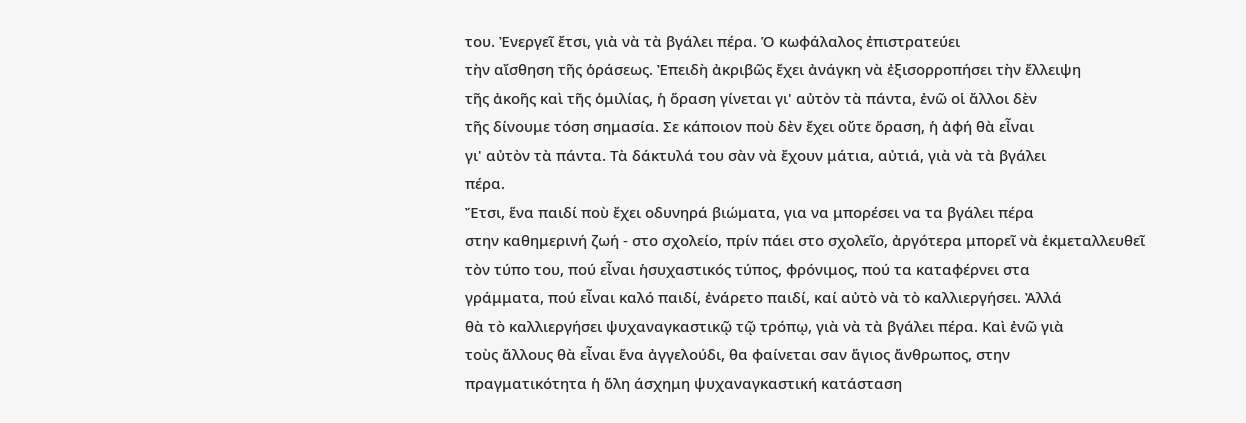του. Ἐνεργεῖ ἔτσι, γιὰ νὰ τὰ βγάλει πέρα. Ὁ κωφάλαλος ἐπιστρατεύει
τὴν αἴσθηση τῆς ὁράσεως. Ἐπειδὴ ἀκριβῶς ἔχει ἀνάγκη νὰ ἐξισορροπήσει τὴν ἔλλειψη
τῆς ἀκοῆς καὶ τῆς ὁμιλίας, ἡ ὅραση γίνεται γι' αὐτὸν τὰ πάντα, ἐνῶ οἱ ἄλλοι δὲν
τῆς δίνουμε τόση σημασία. Σε κάποιον ποὺ δὲν ἔχει οὔτε ὅραση, ἡ ἀφή θὰ εἶναι
γι' αὐτὸν τὰ πάντα. Τὰ δάκτυλά του σὰν νὰ ἔχουν μάτια, αὐτιά, γιὰ νὰ τὰ βγάλει
πέρα.
Ἔτσι, ἕνα παιδί ποὺ ἔχει οδυνηρά βιώματα, για να μπορέσει να τα βγάλει πέρα
στην καθημερινή ζωή - στο σχολείο, πρίν πάει στο σχολεῖο, ἀργότερα μπορεῖ νὰ ἐκμεταλλευθεῖ
τὸν τύπο του, πού εἶναι ἡσυχαστικός τύπος, φρόνιμος, πού τα καταφέρνει στα
γράμματα, πού εἶναι καλό παιδί, ἐνάρετο παιδί, καί αὐτὸ νὰ τὸ καλλιεργήσει. Ἀλλά
θὰ τὸ καλλιεργήσει ψυχαναγκαστικῷ τῷ τρόπῳ, γιὰ νὰ τὰ βγάλει πέρα. Καὶ ἐνῶ γιὰ
τοὺς ἄλλους θὰ εἶναι ἕνα ἀγγελούδι, θα φαίνεται σαν ἅγιος ἄνθρωπος, στην
πραγματικότητα ἡ ὅλη άσχημη ψυχαναγκαστική κατάσταση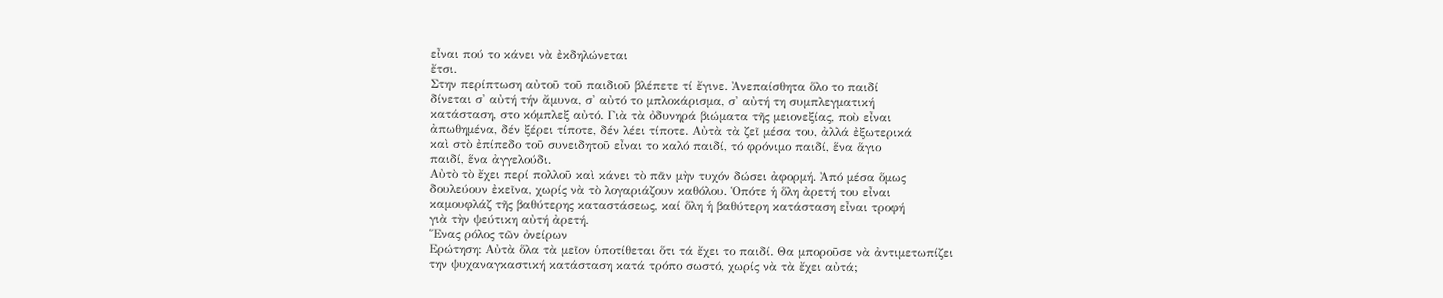εἶναι πού το κάνει νὰ ἐκδηλώνεται
ἔτσι.
Στην περίπτωση αὐτοῦ τοῦ παιδιοῦ βλέπετε τί ἔγινε. Ἀνεπαίσθητα ὅλο το παιδί
δίνεται σ' αὐτή τήν ἄμυνα, σ' αὐτό το μπλοκάρισμα, σ' αὐτή τη συμπλεγματική
κατάσταση, στο κόμπλεξ αὐτό. Γιὰ τὰ ὀδυνηρά βιώματα τῆς μειονεξίας, ποὺ εἶναι
ἀπωθημένα, δέν ξέρει τίποτε, δέν λέει τίποτε. Αὐτὰ τὰ ζεῖ μέσα του, ἀλλά ἐξωτερικά
καὶ στὸ ἐπίπεδο τοῦ συνειδητοῦ εἶναι το καλό παιδί, τό φρόνιμο παιδί, ἕνα ἅγιο
παιδί, ἕνα ἀγγελούδι.
Αὐτὸ τὸ ἔχει περί πολλοῦ καὶ κάνει τὸ πᾶν μὴν τυχόν δώσει ἀφορμή. Ἀπό μέσα ὅμως
δουλεύουν ἐκεῖνα, χωρίς νὰ τὸ λογαριάζουν καθόλου. Ὁπότε ἡ ὅλη ἀρετή του εἶναι
καμουφλάζ τῆς βαθύτερης καταστάσεως, καί ὅλη ἡ βαθύτερη κατάσταση εἶναι τροφή
γιὰ τὴν ψεύτικη αὐτή ἀρετή.
Ἕνας ρόλος τῶν ὀνείρων
Ερώτηση: Αὐτὰ ὅλα τὰ μεῖον ὑποτίθεται ὅτι τά ἔχει το παιδί. Θα μποροῦσε νὰ ἀντιμετωπίζει
την ψυχαναγκαστική κατάσταση κατά τρόπο σωστό, χωρίς νὰ τὰ ἔχει αὐτά;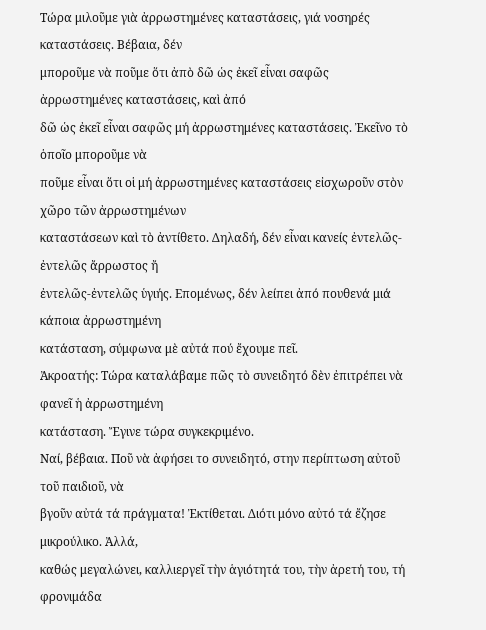Τώρα μιλοῦμε γιὰ ἀρρωστημένες καταστάσεις, γιά νοσηρές καταστάσεις. Βέβαια, δέν
μποροῦμε νὰ ποῦμε ὅτι ἀπὸ δῶ ὡς ἐκεῖ εἶναι σαφῶς ἀρρωστημένες καταστάσεις, καὶ ἀπό
δῶ ὡς ἐκεῖ εἶναι σαφῶς μή ἀρρωστημένες καταστάσεις. Ἐκεῖνο τὸ ὁποῖο μποροῦμε νὰ
ποῦμε εἶναι ὅτι οἱ μή ἀρρωστημένες καταστάσεις εἰσχωροῦν στὸν χῶρο τῶν ἀρρωστημένων
καταστάσεων καὶ τὸ ἀντίθετο. Δηλαδή, δέν εἶναι κανείς ἐντελῶς-ἐντελῶς ἄρρωστος ἤ
ἐντελῶς-ἐντελῶς ὑγιής. Επομένως, δέν λείπει ἀπό πουθενά μιά κάποια ἀρρωστημένη
κατάσταση, σύμφωνα μὲ αὐτά πού ἔχουμε πεῖ.
Ἀκροατής: Τώρα καταλάβαμε πῶς τὸ συνειδητό δὲν ἐπιτρέπει νὰ φανεῖ ἡ ἀρρωστημένη
κατάσταση. Ἔγινε τώρα συγκεκριμένο.
Ναί, βέβαια. Ποῦ νὰ ἀφήσει το συνειδητό, στην περίπτωση αὐτοῦ τοῦ παιδιοῦ, νὰ
βγοῦν αὐτά τά πράγματα! Ἐκτίθεται. Διότι μόνο αὐτό τά ἔζησε μικρούλικο. Ἀλλά,
καθώς μεγαλώνει, καλλιεργεῖ τὴν ἁγιότητά του, τὴν ἀρετή του, τή φρονιμάδα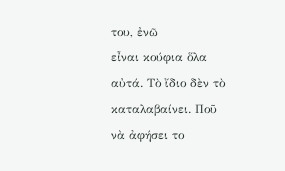του, ἐνῶ
εἶναι κούφια ὅλα αὐτά. Τὸ ἴδιο δὲν τὸ καταλαβαίνει. Ποῦ νὰ ἀφήσει το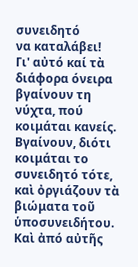συνειδητό
να καταλάβει!
Γι' αὐτό καί τὰ διάφορα όνειρα βγαίνουν τη νύχτα, πού κοιμάται κανείς.
Βγαίνουν, διότι κοιμάται το συνειδητό τότε, καὶ ὀργιάζουν τὰ βιώματα τοῦ ὑποσυνειδήτου.
Καὶ ἀπό αὐτῆς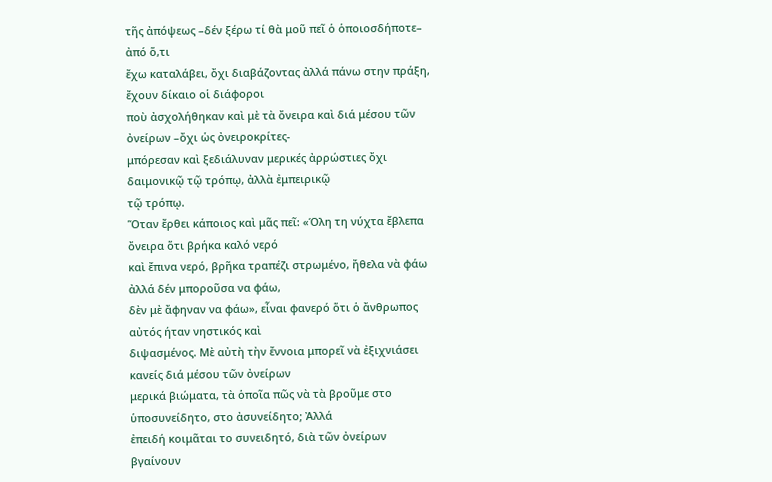τῆς ἀπόψεως –δέν ξέρω τί θὰ μοῦ πεῖ ὁ ὁποιοσδήποτε– ἀπό ὅ,τι
ἔχω καταλάβει, ὄχι διαβάζοντας ἀλλά πάνω στην πράξη, ἔχουν δίκαιο οἱ διάφοροι
ποὺ ἀσχολήθηκαν καὶ μὲ τὰ ὄνειρα καὶ διά μέσου τῶν ὀνείρων –ὄχι ὡς ὀνειροκρίτες-
μπόρεσαν καὶ ξεδιάλυναν μερικές ἀρρώστιες ὄχι δαιμονικῷ τῷ τρόπῳ, ἀλλὰ ἐμπειρικῷ
τῷ τρόπῳ.
Ὅταν ἔρθει κάποιος καὶ μᾶς πεῖ: «Όλη τη νύχτα ἔβλεπα ὄνειρα ὅτι βρήκα καλό νερό
καὶ ἔπινα νερό, βρῆκα τραπέζι στρωμένο, ἤθελα νὰ φάω ἀλλά δέν μποροῦσα να φάω,
δὲν μὲ ἄφηναν να φάω», εἶναι φανερό ὅτι ὁ ἄνθρωπος αὐτός ήταν νηστικός καὶ
διψασμένος. Μὲ αὐτὴ τὴν ἔννοια μπορεῖ νὰ ἐξιχνιάσει κανείς διά μέσου τῶν ὀνείρων
μερικά βιώματα, τὰ ὁποῖα πῶς νὰ τὰ βροῦμε στο ὑποσυνείδητο, στο ἀσυνείδητο; Ἀλλά
ἐπειδή κοιμᾶται το συνειδητό, διὰ τῶν ὀνείρων βγαίνουν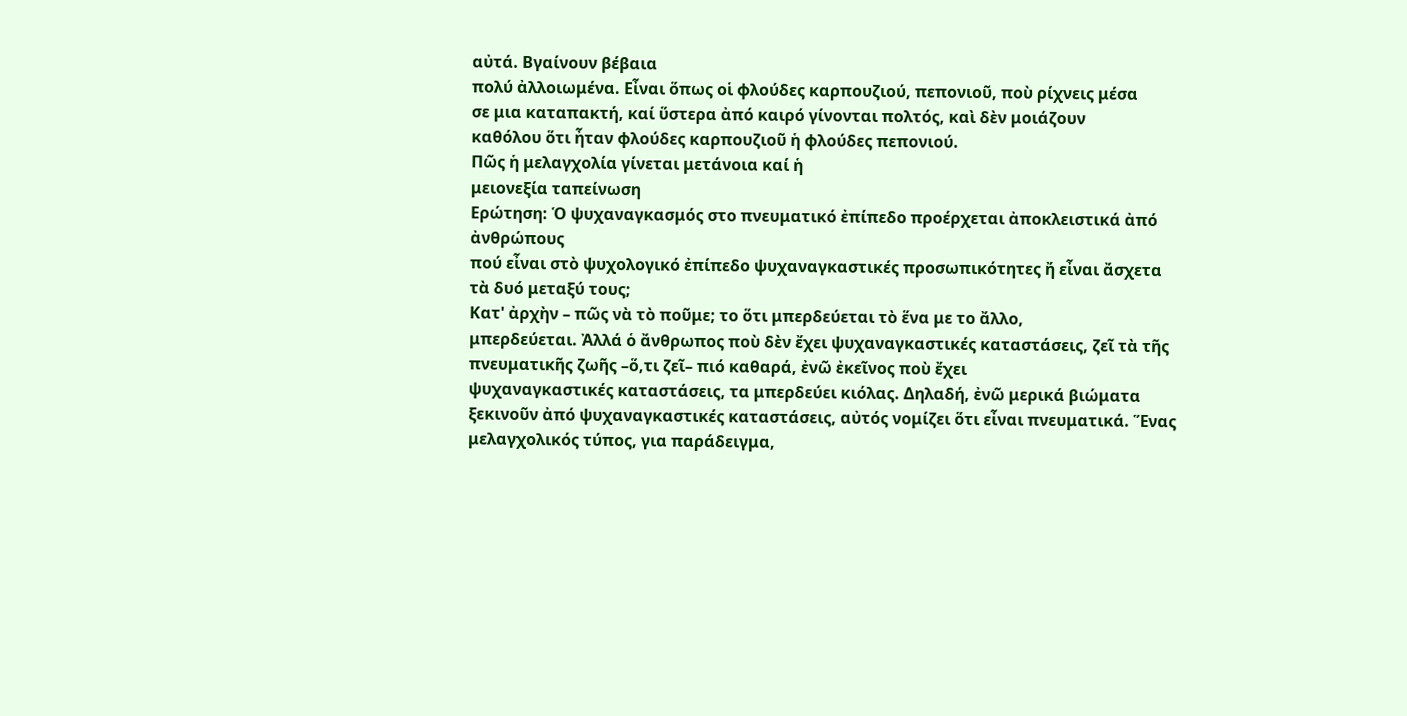αὐτά. Βγαίνουν βέβαια
πολύ ἀλλοιωμένα. Εἶναι ὅπως οἱ φλούδες καρπουζιού, πεπονιοῦ, ποὺ ρίχνεις μέσα
σε μια καταπακτή, καί ὕστερα ἀπό καιρό γίνονται πολτός, καὶ δὲν μοιάζουν
καθόλου ὅτι ἦταν φλούδες καρπουζιοῦ ἡ φλούδες πεπονιού.
Πῶς ἡ μελαγχολία γίνεται μετάνοια καί ἡ
μειονεξία ταπείνωση
Ερώτηση: Ὁ ψυχαναγκασμός στο πνευματικό ἐπίπεδο προέρχεται ἀποκλειστικά ἀπό ἀνθρώπους
πού εἶναι στὸ ψυχολογικό ἐπίπεδο ψυχαναγκαστικές προσωπικότητες ἤ εἶναι ἄσχετα
τὰ δυό μεταξύ τους;
Κατ' ἀρχὴν – πῶς νὰ τὸ ποῦμε; το ὅτι μπερδεύεται τὸ ἕνα με το ἄλλο,
μπερδεύεται. Ἀλλά ὁ ἄνθρωπος ποὺ δὲν ἔχει ψυχαναγκαστικές καταστάσεις, ζεῖ τὰ τῆς
πνευματικῆς ζωῆς –ὅ,τι ζεῖ– πιό καθαρά, ἐνῶ ἐκεῖνος ποὺ ἔχει
ψυχαναγκαστικές καταστάσεις, τα μπερδεύει κιόλας. Δηλαδή, ἐνῶ μερικά βιώματα
ξεκινοῦν ἀπό ψυχαναγκαστικές καταστάσεις, αὐτός νομίζει ὅτι εἶναι πνευματικά. Ἕνας
μελαγχολικός τύπος, για παράδειγμα,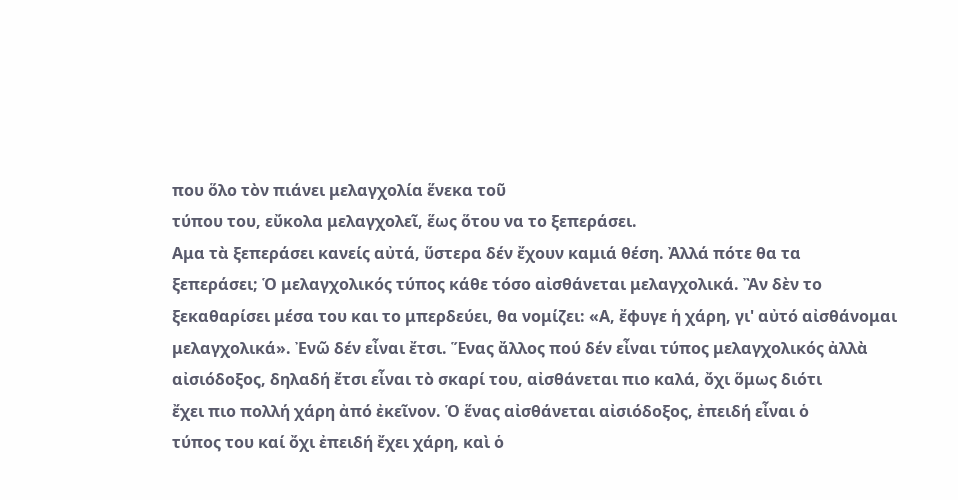που ὅλο τὸν πιάνει μελαγχολία ἕνεκα τοῦ
τύπου του, εὔκολα μελαγχολεῖ, ἕως ὅτου να το ξεπεράσει.
Αμα τὰ ξεπεράσει κανείς αὐτά, ὕστερα δέν ἔχουν καμιά θέση. Ἀλλά πότε θα τα
ξεπεράσει; Ὁ μελαγχολικός τύπος κάθε τόσο αἰσθάνεται μελαγχολικά. Ἂν δὲν το
ξεκαθαρίσει μέσα του και το μπερδεύει, θα νομίζει: «Α, ἔφυγε ἡ χάρη, γι' αὐτό αἰσθάνομαι
μελαγχολικά». Ἐνῶ δέν εἶναι ἔτσι. Ἕνας ἄλλος πού δέν εἶναι τύπος μελαγχολικός ἀλλὰ
αἰσιόδοξος, δηλαδή ἔτσι εἶναι τὸ σκαρί του, αἰσθάνεται πιο καλά, ὄχι ὅμως διότι
ἔχει πιο πολλή χάρη ἀπό ἐκεῖνον. Ὁ ἕνας αἰσθάνεται αἰσιόδοξος, ἐπειδή εἶναι ὁ
τύπος του καί ὄχι ἐπειδή ἔχει χάρη, καὶ ὁ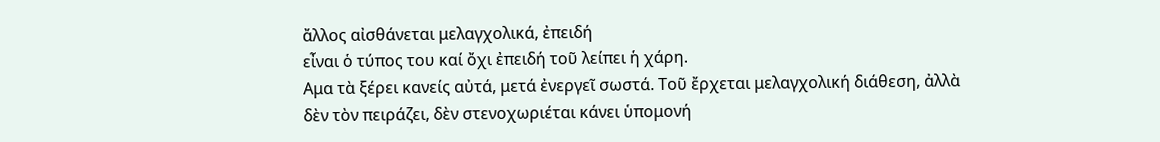ἄλλος αἰσθάνεται μελαγχολικά, ἐπειδή
εἶναι ὁ τύπος του καί ὄχι ἐπειδή τοῦ λείπει ἡ χάρη.
Αμα τὰ ξέρει κανείς αὐτά, μετά ἐνεργεῖ σωστά. Τοῦ ἔρχεται μελαγχολική διάθεση, ἀλλὰ
δὲν τὸν πειράζει, δὲν στενοχωριέται κάνει ὑπομονή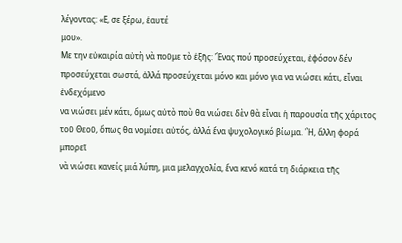λέγοντας: «Ε, σε ξέρω, ἑαυτέ
μου».
Με την εὐκαιρία αὐτὴ νὰ ποῦμε τὸ ἑξῆς: Ἕνας πού προσεύχεται, ἐφόσον δέν
προσεύχεται σωστά, ἀλλά προσεύχεται μόνο και μόνο για να νιώσει κάτι, εἶναι ἐνδεχόμενο
να νιώσει μέν κάτι, ὅμως αὐτὸ ποὺ θα νιώσει δὲν θὰ εἶναι ἡ παρουσία τῆς χάριτος
τοῦ Θεοῦ, ὅπως θα νομίσει αὐτός, ἀλλά ἕνα ψυχολογικό βίωμα. Ἢ, ἄλλη φορά μπορεῖ
νὰ νιώσει κανείς μιά λύπη, μια μελαγχολία, ἕνα κενό κατά τη διάρκεια τῆς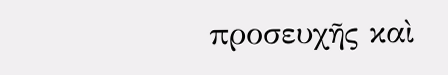προσευχῆς καὶ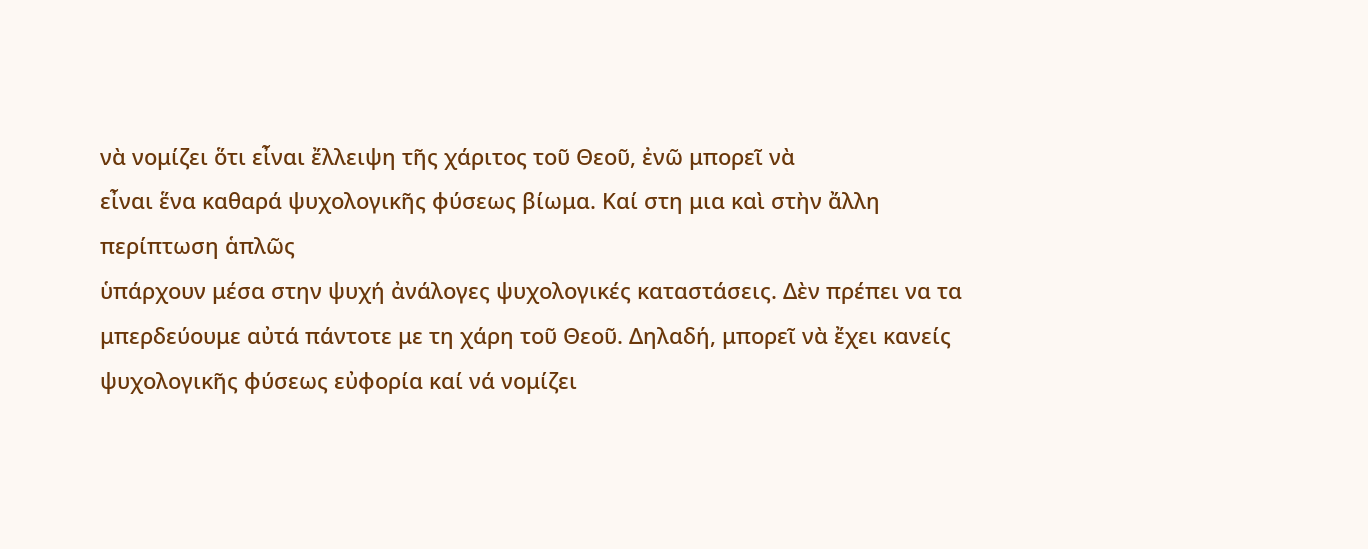νὰ νομίζει ὅτι εἶναι ἔλλειψη τῆς χάριτος τοῦ Θεοῦ, ἐνῶ μπορεῖ νὰ
εἶναι ἕνα καθαρά ψυχολογικῆς φύσεως βίωμα. Καί στη μια καὶ στὴν ἄλλη περίπτωση ἁπλῶς
ὑπάρχουν μέσα στην ψυχή ἀνάλογες ψυχολογικές καταστάσεις. Δὲν πρέπει να τα
μπερδεύουμε αὐτά πάντοτε με τη χάρη τοῦ Θεοῦ. Δηλαδή, μπορεῖ νὰ ἔχει κανείς
ψυχολογικῆς φύσεως εὐφορία καί νά νομίζει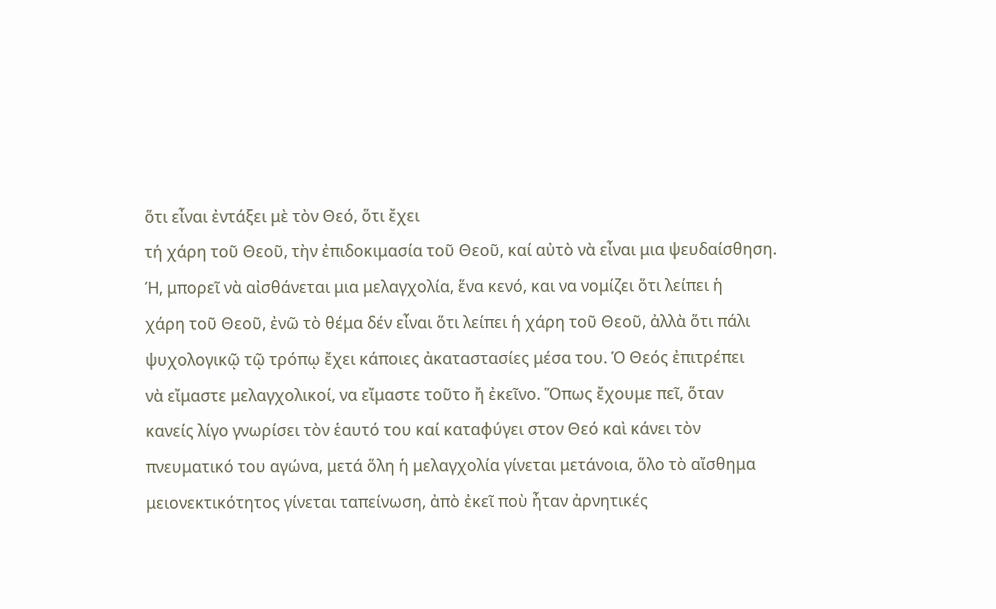ὅτι εἶναι ἐντάξει μὲ τὸν Θεό, ὅτι ἔχει
τή χάρη τοῦ Θεοῦ, τὴν ἐπιδοκιμασία τοῦ Θεοῦ, καί αὐτὸ νὰ εἶναι μια ψευδαίσθηση.
Ή, μπορεῖ νὰ αἰσθάνεται μια μελαγχολία, ἕνα κενό, και να νομίζει ὅτι λείπει ἡ
χάρη τοῦ Θεοῦ, ἐνῶ τὸ θέμα δέν εἶναι ὅτι λείπει ἡ χάρη τοῦ Θεοῦ, ἀλλὰ ὅτι πάλι
ψυχολογικῷ τῷ τρόπῳ ἔχει κάποιες ἀκαταστασίες μέσα του. Ὁ Θεός ἐπιτρέπει
νὰ εἴμαστε μελαγχολικοί, να εἴμαστε τοῦτο ἤ ἐκεῖνο. Ὅπως ἔχουμε πεῖ, ὅταν
κανείς λίγο γνωρίσει τὸν ἑαυτό του καί καταφύγει στον Θεό καὶ κάνει τὸν
πνευματικό του αγώνα, μετά ὅλη ἡ μελαγχολία γίνεται μετάνοια, ὅλο τὸ αἴσθημα
μειονεκτικότητος γίνεται ταπείνωση, ἀπὸ ἐκεῖ ποὺ ἦταν ἀρνητικές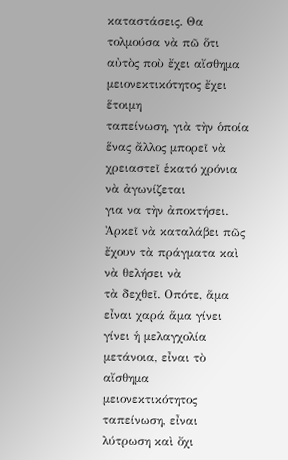καταστάσεις. Θα
τολμούσα νὰ πῶ ὅτι αὐτὸς ποὺ ἔχει αἴσθημα μειονεκτικότητος ἔχει ἕτοιμη
ταπείνωση, γιὰ τὴν ὁποία ἕνας ἄλλος μπορεῖ νὰ χρειαστεῖ ἑκατό χρόνια νὰ ἀγωνίζεται
για να τὴν ἀποκτήσει. Ἀρκεῖ νὰ καταλάβει πῶς ἔχουν τὰ πράγματα καὶ νὰ θελήσει νὰ
τὰ δεχθεῖ. Οπότε, ἅμα εἶναι χαρά ἅμα γίνει γίνει ἡ μελαγχολία μετάνοια, εἶναι τὸ
αἴσθημα μειονεκτικότητος ταπείνωση, εἶναι λύτρωση καὶ ὄχι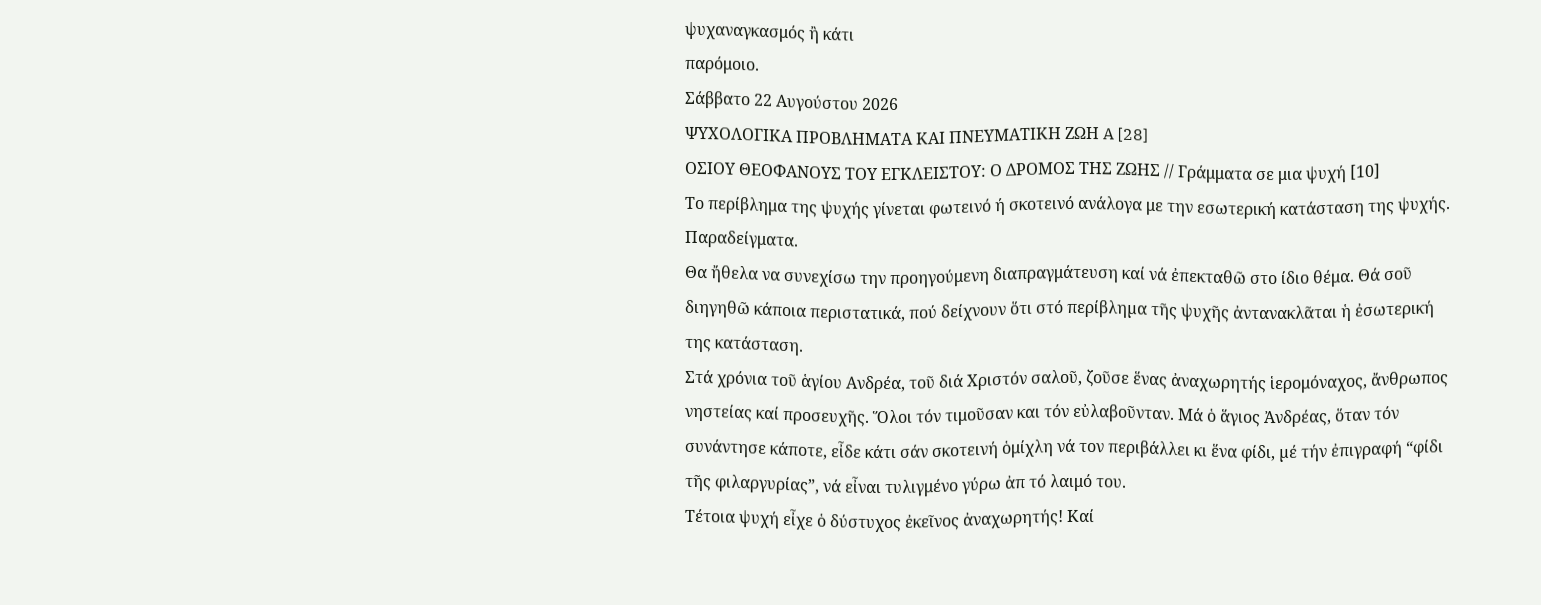ψυχαναγκασμός ἢ κάτι
παρόμοιο.
Σάββατο 22 Αυγούστου 2026
ΨΥΧΟΛΟΓΙΚΑ ΠΡΟΒΛΗΜΑΤΑ ΚΑΙ ΠΝΕΥΜΑΤΙΚΗ ΖΩΗ A [28]
ΟΣΙΟΥ ΘΕΟΦΑΝΟΥΣ ΤΟΥ ΕΓΚΛΕΙΣΤΟΥ: Ο ΔΡΟΜΟΣ ΤΗΣ ΖΩΗΣ // Γράμματα σε μια ψυχή [10]
Το περίβλημα της ψυχής γίνεται φωτεινό ή σκοτεινό ανάλογα με την εσωτερική κατάσταση της ψυχής. Παραδείγματα.
Θα ἤθελα να συνεχίσω την προηγούμενη διαπραγμάτευση καί νά ἐπεκταθῶ στο ίδιο θέμα. Θά σοῦ διηγηθῶ κάποια περιστατικά, πού δείχνουν ὅτι στό περίβληµα τῆς ψυχῆς ἀντανακλᾶται ἡ ἐσωτερική της κατάσταση.
Στά χρόνια τοῦ ἁγίου Ανδρέα, τοῦ διά Χριστόν σαλοῦ, ζοῦσε ἕνας ἀναχωρητής ἱερομόναχος, ἄνθρωπος νηστείας καί προσευχῆς. Ὅλοι τόν τιμοῦσαν και τόν εὐλαβοῦνταν. Μά ὁ ἅγιος Ἀνδρέας, ὅταν τόν συνάντησε κάποτε, εἶδε κάτι σάν σκοτεινή ὁμίχλη νά τον περιβάλλει κι ἕνα φίδι, µέ τήν ἐπιγραφή “φίδι τῆς φιλαργυρίας”, νά εἶναι τυλιγμένο γύρω ἀπ τό λαιμό του.
Τέτοια ψυχή εἶχε ὁ δύστυχος ἐκεῖνος ἀναχωρητής! Καί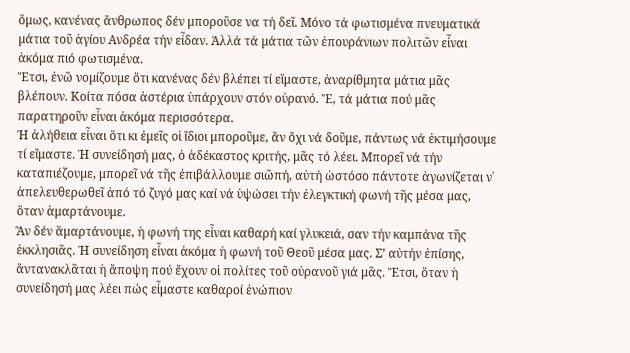ὅμως, κανένας ἄνθρωπος δέν μποροῦσε να τή δεῖ. Μόνο τά φωτισµένα πνευματικά µάτια τοῦ ἁγίου Ανδρέα τήν εἶδαν. Ἀλλά τά µάτια τῶν ἐπουράνιων πολιτῶν εἶναι ἀκόμα πιό φωτισμένα.
Ἔτσι, ἐνῶ νοµίζουµε ὅτι κανένας δέν βλέπει τί εἵμαστε, ἀναρίθµητα µάτια μᾶς βλέπουν. Κοίτα πόσα ἀστέρια ὑπάρχουν στόν οὐρανό. Ἔ, τά µάτια πού μᾶς παρατηροῦν εἶναι ἀκόμα περισσότερα.
Ἡ ἀλήθεια εἶναι ὅτι κι ἐμεῖς οἱ ἴδιοι μποροῦμε, ἄν ὄχι νά δοῦμε, πάντως νά ἐκτιμήσουμε τί εἴμαστε. Ἡ συνείδησή µας, ὁ ἀδέκαστος κριτής, μᾶς τό λέει. Μπορεῖ νά τήν καταπιέζουµε, μπορεῖ νά τῆς ἐπιβάλλουμε σιῶπή, αὐτή ὡστόσο πάντοτε ἀγωνίζεται ν᾿ ἀπελευθερωθεῖ ἀπό τό ζυγό µας καί νά ὑψώσει τήν ἐλεγκτική φωνή τῆς µέσα µας, ὅταν ἁμαρτάνουμε.
Ἂν δέν ἅμαρτάνουµε, ἡ φωνή της εἶναι καθαρή καί γλυκειά, σαν τήν καμπάνα τῆς ἐκκλησιᾶς. Ἡ συνείδηση εἶναι ἀκόμα ἡ φωνή τοῦ Θεοῦ µέσα µας. Σ’ αὐτήν ἐπίσης, ἄντανακλᾶται ἡ ἄποψη πού ἔχουν οἱ πολίτες τοῦ οὐρανοῦ γιά μᾶς. Ἔτσι, ὅταν ἡ συνείδησή µας λέει πώς εἶμαστε καθαροί ἐνώπιον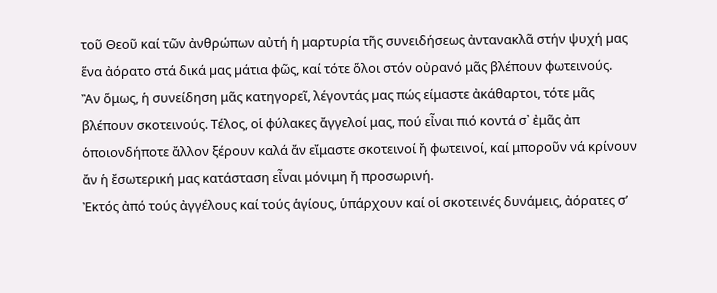τοῦ Θεοῦ καί τῶν ἀνθρώπων αὐτή ἡ μαρτυρία τῆς συνειδήσεως ἀντανακλᾶ στήν ψυχή µας ἕνα ἀόρατο στά δικά µας µάτια φῶς, καί τότε ὅλοι στόν οὐρανό μᾶς βλέπουν φωτεινούς.
Ἂν ὅμως, ἡ συνείδηση μᾶς κατηγορεῖ, λέγοντάς µας πώς είμαστε ἀκάθαρτοι, τότε μᾶς βλέπουν σκοτεινούς. Τέλος, οἱ φύλακες ἄγγελοί μας, πού εἶναι πιό κοντά σ᾿ ἐμᾶς ἀπ ὁποιονδήποτε ἄλλον ξέρουν καλά ἄν εἴμαστε σκοτεινοί ἤ φωτεινοί, καί μποροῦν νά κρίνουν ἄν ἡ ἔσωτερική µας κατάσταση εἶναι μόνιμη ἤ προσωρινή.
Ἐκτός ἀπό τούς ἀγγέλους καί τούς ἁγίους, ὑπάρχουν καί οἱ σκοτεινές δυνάµεις, ἀόρατες σ’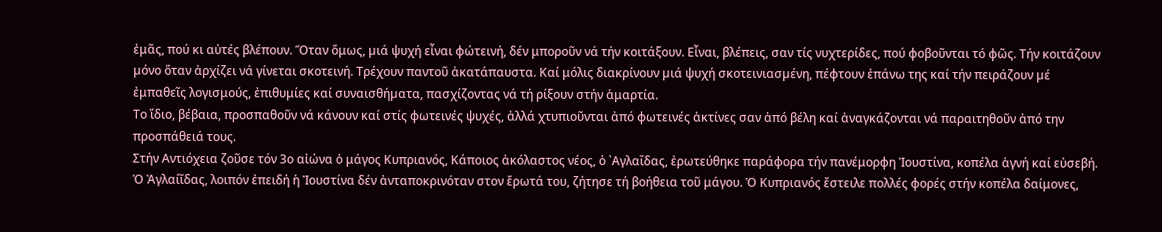ἐμᾶς, πού κι αὐτές βλέπουν. Ὅταν ὅμως, µιά ψυχή εἶναι φώτεινή, δέν μποροῦν νά τήν κοιτάξουν. Εἶναι, βλέπεις, σαν τίς νυχτερίδες, πού φοβοῦνται τό φῶς. Τήν κοιτάζουν µόνο ὅταν ἀρχίζει νά γίνεται σκοτεινή. Τρέχουν παντοῦ ἀκατάπαυστα. Καί μόλις διακρίνουν µιά ψυχή σκοτεινιασµένη, πέφτουν ἐπάνω της καί τήν πειράζουν µέ ἐμπαθεῖς λογισμούς, ἐπιθυμίες καί συναισθήµατα, πασχίζοντας νά τή ρίξουν στήν ἁμαρτία.
Το ἴδιο, βέβαια, προσπαθοῦν νά κάνουν καί στίς φωτεινές ψυχές, ἀλλά χτυπιοῦνται ἀπό φωτεινές ἀκτίνες σαν ἀπό βέλη καί ἀναγκάζονται νά παραιτηθοῦν ἀπό την προσπάθειά τους.
Στήν Αντιόχεια ζοῦσε τόν 3ο αἰώνα ὁ μάγος Κυπριανός, Κάποιος ἀκόλαστος νέος, ὁ ᾿Αγλαΐδας, ἐρωτεύθηκε παράφορα τήν πανέμορφη Ἰουστίνα, κοπέλα ἁγνή καί εὐσεβή. Ὁ Ἀγλαίῖδας, λοιπόν ἐπειδή ἡ Ἰουστίνα δέν ἀνταποκρινόταν στον ἔρωτά του, ζήτησε τή βοήθεια τοῦ μάγου. Ὁ Κυπριανός ἔστειλε πολλές φορές στήν κοπέλα δαίμονες,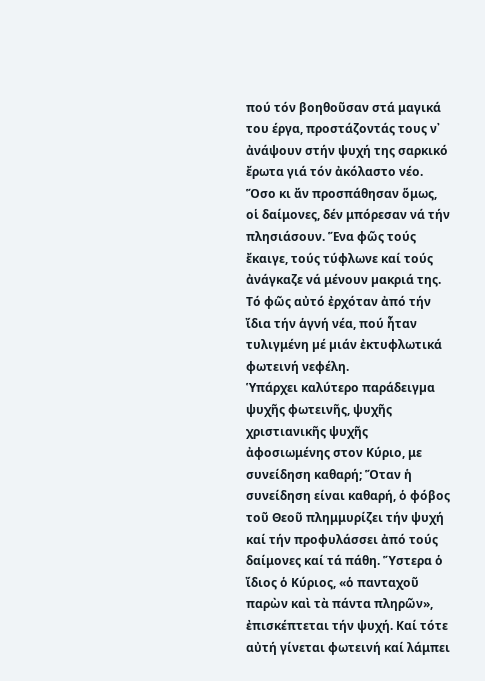πού τόν βοηθοῦσαν στά μαγικά του έργα, προστάζοντάς τους ν᾿ ἀνάψουν στήν ψυχή της σαρκικό ἔρωτα γιά τόν ἀκόλαστο νέο.
Ὅσο κι ἄν προσπάθησαν ὅμως, οἱ δαίμονες, δέν μπόρεσαν νά τήν πλησιάσουν. Ἕνα φῶς τούς ἔκαιγε, τούς τύφλωνε καί τούς ἀνάγκαζε νά μένουν µακριά της. Τό φῶς αὐτό ἐρχόταν ἀπό τήν ἴδια τήν ἁγνή νέα, πού ἦταν τυλιγμένη µέ µιάν ἐκτυφλωτικά φωτεινή νεφέλη.
Ὑπάρχει καλύτερο παράδειγµα ψυχῆς φωτεινῆς, ψυχῆς χριστιανικῆς ψυχῆς ἀφοσιωμένης στον Κύριο, με συνείδηση καθαρή; Ὅταν ἡ συνείδηση είναι καθαρή, ὁ φόβος τοῦ Θεοῦ πλημμυρίζει τήν ψυχή καί τήν προφυλάσσει ἀπό τούς δαίμονες καί τά πάθη. Ὕστερα ὁ ἴδιος ὁ Κύριος, «ὁ πανταχοῦ παρὼν καὶ τὰ πάντα πληρῶν», ἐπισκέπτεται τήν ψυχή. Καί τότε αὐτή γίνεται φωτεινή καί λάμπει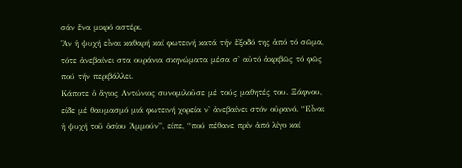σάν ἕνα μικρό αστέρι.
Ἄν ἡ ψυχή εἶναι καθαρή καί φωτεινή κατά τήν ἔξοδό της ἀπό τό σῶμα, τότε ἀνεβαίνει στα ουράνια σκηνώματα μέσα σ' αὐτό ἀκριβῶς τό φῶς πού τήν περιβάλλει.
Κάποτε ὁ ἅγιος Αντώνιος συνομιλοῦσε μέ τούς μαθητές του. Ξάφνου, είδε μέ θαυμασμό μιά φωτεινή χορεία ν' ἀνεβαίνει στόν οὐρανό. “Εἶναι ἡ ψυχή τοῦ ὁσίου Ἀμμούν”, είπε, “πού πέθανε πρίν ἀπό λίγο καί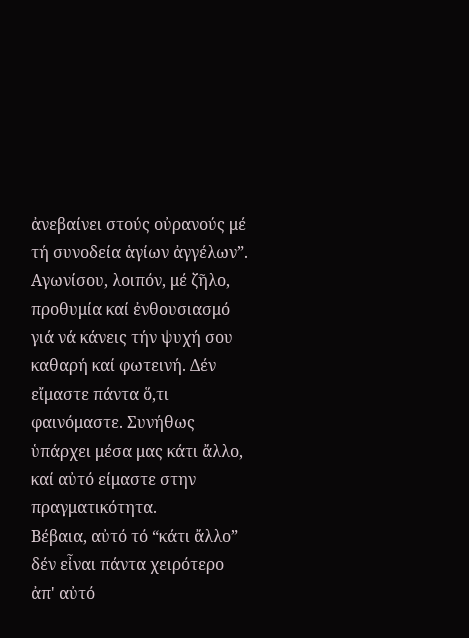ἀνεβαίνει στούς οὐρανούς μέ τή συνοδεία ἁγίων ἀγγέλων”.
Αγωνίσου, λοιπόν, μέ ζῆλο, προθυμία καί ἐνθουσιασμό γιά νά κάνεις τήν ψυχή σου καθαρή καί φωτεινή. Δέν εἴμαστε πάντα ὅ,τι φαινόμαστε. Συνήθως ὑπάρχει μέσα μας κάτι ἄλλο, καί αὐτό είμαστε στην πραγματικότητα.
Βέβαια, αὐτό τό “κάτι ἄλλο” δέν εἶναι πάντα χειρότερο ἀπ' αὐτό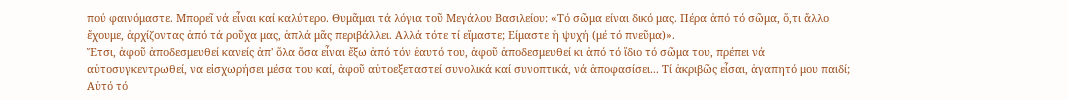πού φαινόμαστε. Μπορεῖ νά εἶναι καί καλύτερο. Θυμᾶμαι τά λόγια τοῦ Μεγάλου Βασιλείου: «Τό σῶμα είναι δικό μας. Πέρα ἀπό τό σῶμα, ὅ,τι ἄλλο ἔχουμε, ἀρχίζοντας ἀπό τά ροῦχα μας, ἁπλά μᾶς περιβάλλει. Αλλά τότε τί εἴμαστε; Είμαστε ἡ ψυχή (μέ τό πνεῦμα)».
Ἔτσι, ἀφοῦ ἀποδεσμευθεί κανείς ἀπ' ὅλα ὅσα εἶναι ἔξω ἀπό τόν ἑαυτό του, ἀφοῦ ἀποδεσμευθεί κι ἀπό τό ἴδιο τό σῶμα του, πρέπει νά αὐτοσυγκεντρωθεί, να εἰσχωρήσει μέσα του καί, ἀφοῦ αὐτοεξεταστεί συνολικά καί συνοπτικά, νά ἀποφασίσει... Τί ἀκριβῶς εἶσαι, ἀγαπητό μου παιδί;
Αὐτό τό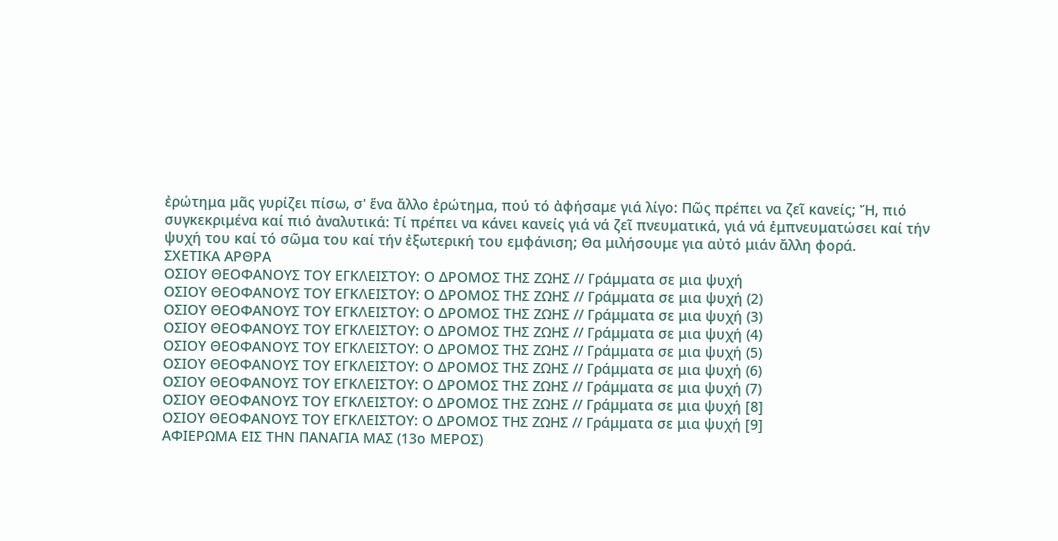ἐρώτημα μᾶς γυρίζει πίσω, σ' ἕνα ἄλλο ἐρώτημα, πού τό ἀφήσαμε γιά λίγο: Πῶς πρέπει να ζεῖ κανείς; Ἤ, πιό συγκεκριμένα καί πιό ἀναλυτικά: Τί πρέπει να κάνει κανείς γιά νά ζεῖ πνευματικά, γιά νά ἐμπνευματώσει καί τήν ψυχή του καί τό σῶμα του καί τήν ἐξωτερική του εμφάνιση; Θα μιλήσουμε για αὐτό μιάν ἄλλη φορά.
ΣΧΕΤΙΚΑ ΑΡΘΡΑ
ΟΣΙΟΥ ΘΕΟΦΑΝΟΥΣ ΤΟΥ ΕΓΚΛΕΙΣΤΟΥ: Ο ΔΡΟΜΟΣ ΤΗΣ ΖΩΗΣ // Γράμματα σε μια ψυχή
ΟΣΙΟΥ ΘΕΟΦΑΝΟΥΣ ΤΟΥ ΕΓΚΛΕΙΣΤΟΥ: Ο ΔΡΟΜΟΣ ΤΗΣ ΖΩΗΣ // Γράμματα σε μια ψυχή (2)
ΟΣΙΟΥ ΘΕΟΦΑΝΟΥΣ ΤΟΥ ΕΓΚΛΕΙΣΤΟΥ: Ο ΔΡΟΜΟΣ ΤΗΣ ΖΩΗΣ // Γράμματα σε μια ψυχή (3)
ΟΣΙΟΥ ΘΕΟΦΑΝΟΥΣ ΤΟΥ ΕΓΚΛΕΙΣΤΟΥ: Ο ΔΡΟΜΟΣ ΤΗΣ ΖΩΗΣ // Γράμματα σε μια ψυχή (4)
ΟΣΙΟΥ ΘΕΟΦΑΝΟΥΣ ΤΟΥ ΕΓΚΛΕΙΣΤΟΥ: Ο ΔΡΟΜΟΣ ΤΗΣ ΖΩΗΣ // Γράμματα σε μια ψυχή (5)
ΟΣΙΟΥ ΘΕΟΦΑΝΟΥΣ ΤΟΥ ΕΓΚΛΕΙΣΤΟΥ: Ο ΔΡΟΜΟΣ ΤΗΣ ΖΩΗΣ // Γράμματα σε μια ψυχή (6)
ΟΣΙΟΥ ΘΕΟΦΑΝΟΥΣ ΤΟΥ ΕΓΚΛΕΙΣΤΟΥ: Ο ΔΡΟΜΟΣ ΤΗΣ ΖΩΗΣ // Γράμματα σε μια ψυχή (7)
ΟΣΙΟΥ ΘΕΟΦΑΝΟΥΣ ΤΟΥ ΕΓΚΛΕΙΣΤΟΥ: Ο ΔΡΟΜΟΣ ΤΗΣ ΖΩΗΣ // Γράμματα σε μια ψυχή [8]
ΟΣΙΟΥ ΘΕΟΦΑΝΟΥΣ ΤΟΥ ΕΓΚΛΕΙΣΤΟΥ: Ο ΔΡΟΜΟΣ ΤΗΣ ΖΩΗΣ // Γράμματα σε μια ψυχή [9]
ΑΦΙΕΡΩΜΑ ΕΙΣ ΤΗΝ ΠΑΝΑΓΙΑ ΜΑΣ (13ο ΜΕΡΟΣ)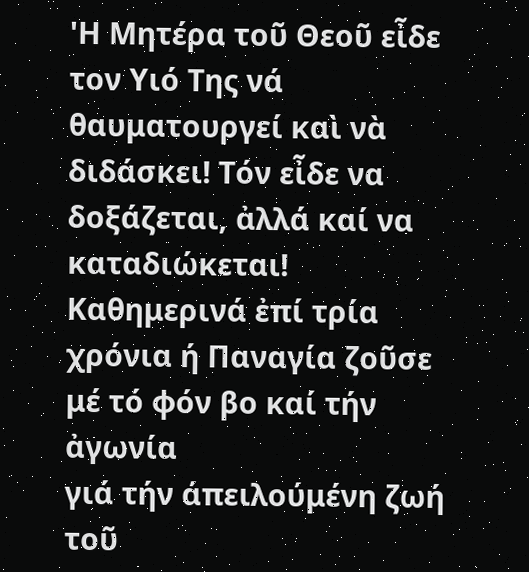'Η Μητέρα τοῦ Θεοῦ εἶδε
τον Υιό Της νά θαυματουργεί καὶ νὰ διδάσκει! Τόν εἶδε να δοξάζεται, ἀλλά καί να
καταδιώκεται! Καθημερινά ἐπί τρία χρόνια ή Παναγία ζοῦσε μέ τό φόν βο καί τήν ἀγωνία
γιά τήν άπειλούμένη ζωή τοῦ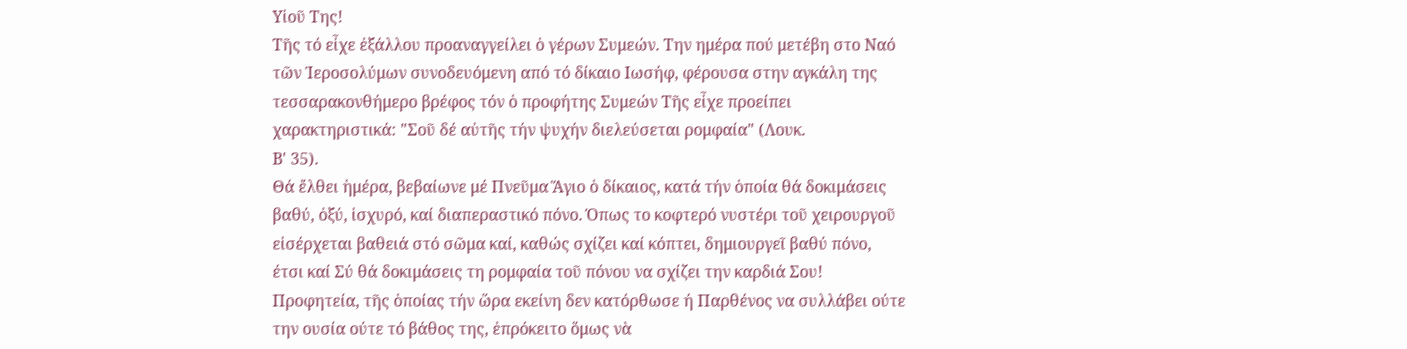Υἰοῦ Της!
Τῆς τό εἶχε ἐξάλλου προαναγγείλει ὁ γέρων Συμεών. Την ημέρα πού μετέβη στο Ναό
τῶν Ἱεροσολύμων συνοδευόμενη από τό δίκαιο Ιωσήφ, φέρουσα στην αγκάλη της
τεσσαρακονθήμερο βρέφος τόν ὁ προφήτης Συμεών Τῆς εἶχε προείπει
χαρακτηριστικά: "Σοῦ δέ αὐτῆς τήν ψυχήν διελεύσεται ρομφαία" (Λουκ.
Β' 35).
Θά ἔλθει ἡμέρα, βεβαίωνε μέ Πνεῦμα Ἅγιο ὁ δίκαιος, κατά τήν ὁποία θά δοκιμάσεις
βαθύ, ὀξύ, ἰσχυρό, καί διαπεραστικό πόνο. Όπως το κοφτερό νυστέρι τοῦ χειρουργοῦ
εἰσέρχεται βαθειά στό σῶμα καί, καθώς σχίζει καί κόπτει, δημιουργεῖ βαθύ πόνο,
έτσι καί Σύ θά δοκιμάσεις τη ρομφαία τοῦ πόνου να σχίζει την καρδιά Σου!
Προφητεία, τῆς ὁποίας τήν ὥρα εκείνη δεν κατόρθωσε ή Παρθένος να συλλάβει ούτε
την ουσία ούτε τό βάθος της, ἐπρόκειτο ὅμως νὰ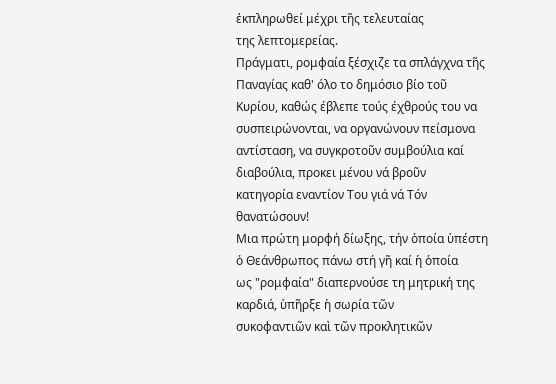ἐκπληρωθεί μέχρι τῆς τελευταίας
της λεπτομερείας.
Πράγματι, ρομφαία ξέσχιζε τα σπλάγχνα τῆς Παναγίας καθ' όλο το δημόσιο βίο τοῦ
Κυρίου, καθώς έβλεπε τούς έχθρούς του να συσπειρώνονται, να οργανώνουν πείσμονα
αντίσταση, να συγκροτοῦν συμβούλια καί διαβούλια, προκει μένου νά βροῦν
κατηγορία εναντίον Του γιά νά Τόν θανατώσουν!
Μια πρώτη μορφή δίωξης, τήν ὁποία ὑπέστη ὁ Θεάνθρωπος πάνω στή γῆ καί ἡ ὁποία
ως "ρομφαία" διαπερνούσε τη μητρική της καρδιά, ὑπῆρξε ἡ σωρία τῶν
συκοφαντιῶν καὶ τῶν προκλητικῶν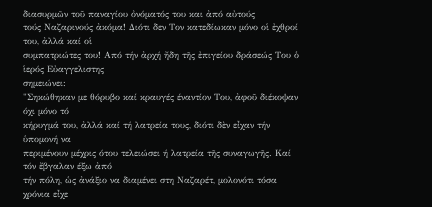διασυρμῶν τοῦ παναγίου ὀνόματός του και ἀπό αὐτούς
τούς Ναζαρινούς ἀκόμα! Διότι δεν Τον κατεδίωκαν μόνο οἱ ἐχθροί του, ἀλλά καί οἱ
συμπατριώτες του! Από τήν ἀρχή ἤδη τῆς ἐπιγείου δράσεώς Του ὁ ἱερός Εὐαγγελιστης
σημειώνει:
"Σηκώθηκαν με θόρυβο καί κραυγές έναντίον Του, ἀφοῦ διέκοψαν όχι μόνο τό
κήρυγμά του, ἀλλά καί τή λατρεία τους, διότι δὲν εἶχαν τήν ὑπομονή να
περιμένουν μέχρις ότου τελειώσει ή λατρεία τῆς συναγωγῆς. Καί τόν ἔβγαλαν έξω ἀπό
τήν πόλη, ὡς ἀνάξιο να διαμένει στη Ναζαρέτ, μολονότι τόσα χρόνια εἶχε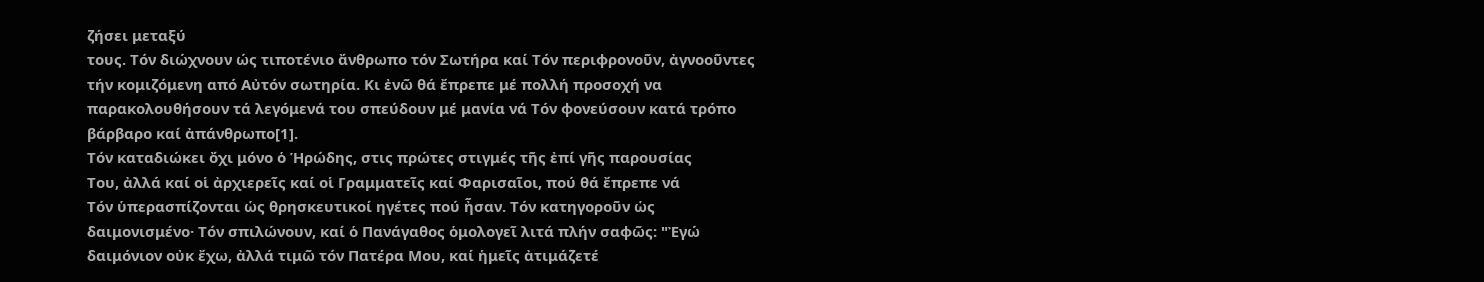ζήσει μεταξύ
τους. Τόν διώχνουν ώς τιποτένιο ἄνθρωπο τόν Σωτήρα καί Τόν περιφρονοῦν, ἀγνοοῦντες
τήν κομιζόμενη από Αὐτόν σωτηρία. Κι ἐνῶ θά ἔπρεπε μέ πολλή προσοχή να
παρακολουθήσουν τά λεγόμενά του σπεύδουν μέ μανία νά Τόν φονεύσουν κατά τρόπο
βάρβαρο καί ἀπάνθρωπο[1].
Τόν καταδιώκει ὄχι μόνο ὁ Ἡρώδης, στις πρώτες στιγμές τῆς ἐπί γῆς παρουσίας
Του, ἀλλά καί οἱ ἀρχιερεῖς καί οἱ Γραμματεῖς καί Φαρισαῖοι, πού θά ἔπρεπε νά
Τόν ὑπερασπίζονται ὡς θρησκευτικοί ηγέτες πού ἦσαν. Τόν κατηγοροῦν ὡς
δαιμονισμένο· Τόν σπιλώνουν, καί ὁ Πανάγαθος ὁμολογεῖ λιτά πλήν σαφῶς: "Ἐγώ
δαιμόνιον οὐκ ἔχω, ἀλλά τιμῶ τόν Πατέρα Μου, καί ἡμεῖς ἀτιμάζετέ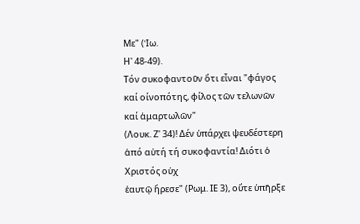Με" (Ἰω.
Η' 48-49).
Τόν συκοφαντοῦν ὅτι εἶναι "φάγος καί οίνοπότης, φίλος τῶν τελωνῶν καί ἁμαρτωλῶν"
(Λουκ. Ζ' 34)! Δέν ὑπάρχει ψευδέστερη ἀπό αὐτή τή συκοφαντία! Διότι ὁ Χριστός οὐχ
ἑαυτῷ ἤρεσε" (Ρωμ. ΙΕ 3), οὔτε ὑπῆρξε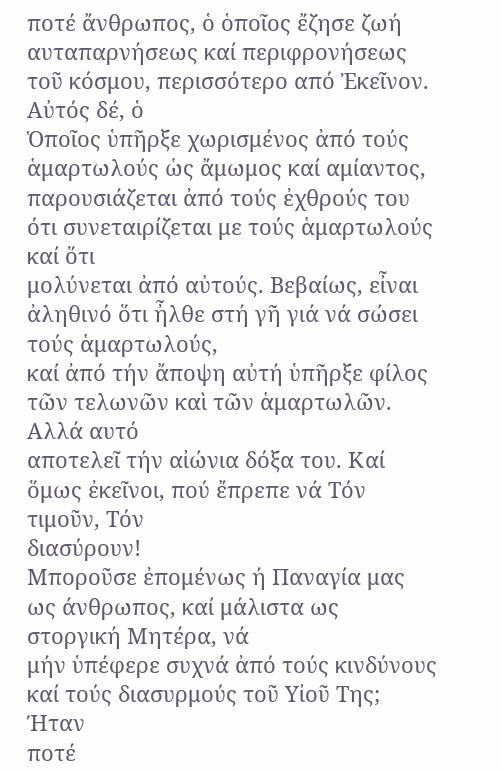ποτέ ἄνθρωπος, ὁ ὁποῖος ἔζησε ζωή
αυταπαρνήσεως καί περιφρονήσεως τοῦ κόσμου, περισσότερο από Ἐκεῖνον. Αὐτός δέ, ὁ
Ὁποῖος ὑπῆρξε χωρισμένος ἀπό τούς ἁμαρτωλούς ὡς ἄμωμος καί αμίαντος,
παρουσιάζεται ἀπό τούς ἐχθρούς του ότι συνεταιρίζεται με τούς ἁμαρτωλούς καί ὅτι
μολύνεται ἀπό αὐτούς. Βεβαίως, εἶναι ἀληθινό ὅτι ἦλθε στή γῆ γιά νά σώσει τούς ἁμαρτωλούς,
καί ἀπό τήν ἄποψη αὐτή ὑπῆρξε φίλος τῶν τελωνῶν καὶ τῶν ἁμαρτωλῶν. Αλλά αυτό
αποτελεῖ τήν αἰώνια δόξα του. Καί ὅμως ἐκεῖνοι, πού ἔπρεπε νά Τόν τιμοῦν, Τόν
διασύρουν!
Μποροῦσε ἐπομένως ή Παναγία μας ως άνθρωπος, καί μάλιστα ως στοργική Μητέρα, νά
μήν ὑπέφερε συχνά ἀπό τούς κινδύνους καί τούς διασυρμούς τοῦ Υἰοῦ Της; Ήταν
ποτέ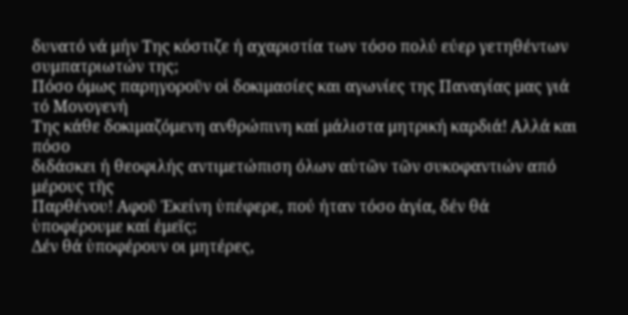δυνατό νά μήν Της κόστιζε ή αχαριστία των τόσο πολύ εύερ γετηθέντων
συμπατριωτών της;
Πόσο όμως παρηγοροῦν οἱ δοκιμασίες και αγωνίες της Παναγίας μας γιά τό Μονογενή
Της κάθε δοκιμαζόμενη ανθρώπινη καί μάλιστα μητρική καρδιά! Αλλά και πόσο
διδάσκει ή θεοφιλής αντιμετώπιση όλων αὐτῶν τῶν συκοφαντιών από μέρους τῆς
Παρθένου! Αφοῦ Ἐκείνη ὑπέφερε, πού ήταν τόσο ἁγία, δέν θά ὑποφέρουμε καί ἐμεῖς;
Δέν θά ὑποφέρουν οι μητέρες,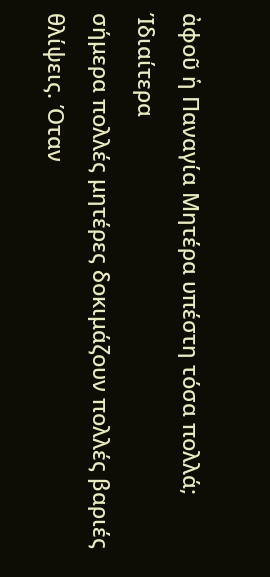ἀφοῦ ἡ Παναγία Μητέρα υπέστη τόσα πολλά; Ίδιαίτερα
σήμερα πολλές μητέρες δοκιμάζουν πολλές βαριές θλίψεις. Όταν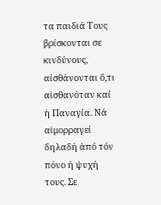τα παιδιά Τους
βρίσκονται σε κινδύνους, αίσθάνονται ὅ,τι αἰσθανόταν καί ἡ Παναγία. Νά αἱμορραγεί
δηλαδή ἀπό τόν πόνο ή ψυχή τους. Σε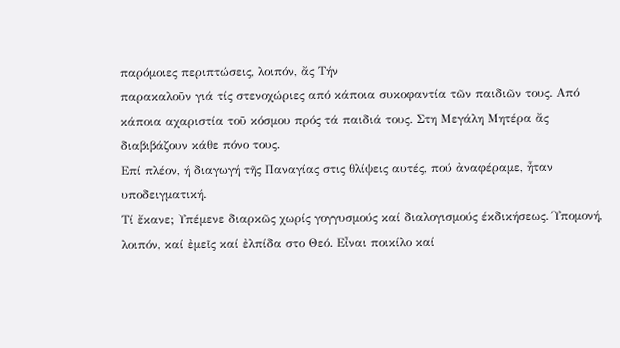παρόμοιες περιπτώσεις, λοιπόν, ἄς Τήν
παρακαλοῦν γιά τίς στενοχώριες από κάποια συκοφαντία τῶν παιδιῶν τους. Από
κάποια αχαριστία τοῦ κόσμου πρός τά παιδιά τους. Στη Μεγάλη Μητέρα ἄς
διαβιβάζουν κάθε πόνο τους.
Επί πλέον, ή διαγωγή τῆς Παναγίας στις θλίψεις αυτές, πού ἀναφέραμε, ἦταν υποδειγματική.
Τί ἔκανε; Υπέμενε διαρκῶς χωρίς γογγυσμούς καί διαλογισμούς έκδικήσεως. Ύπομονή,
λοιπόν, καί ἐμεῖς καί ἐλπίδα στο Θεό. Εἶναι ποικίλο καί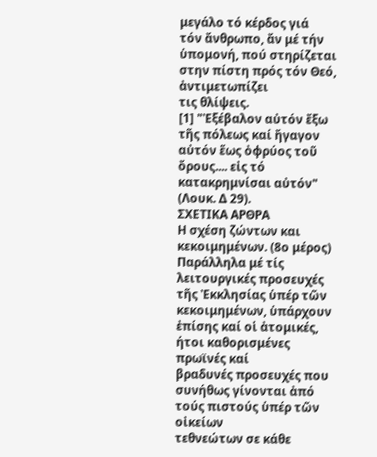μεγάλο τό κέρδος γιά
τόν ἄνθρωπο, ἄν μέ τήν ὑπομονή, πού στηρίζεται στην πίστη πρός τόν Θεό, ἀντιμετωπίζει
τις θλίψεις.
[1] "Ἐξέβαλον αὐτόν ἔξω τῆς πόλεως καί ἤγαγον αὐτόν ἕως ὀφρύος τοῦ ὄρους.... εἰς τό κατακρημνίσαι αὐτόν" (Λουκ. Δ 29).
ΣΧΕΤΙΚΑ ΑΡΘΡΑ
Η σχέση ζώντων και κεκοιμημένων. (8ο μέρος)
Παράλληλα μέ τίς λειτουργικές προσευχές τῆς Ἐκκλησίας ὑπέρ τῶν
κεκοιμημένων, ὑπάρχουν ἐπίσης καί οἱ ἀτομικές, ήτοι καθορισμένες πρωϊνές καί
βραδυνές προσευχές που συνήθως γίνονται ἀπό τούς πιστούς ὑπέρ τῶν οἰκείων
τεθνεώτων σε κάθε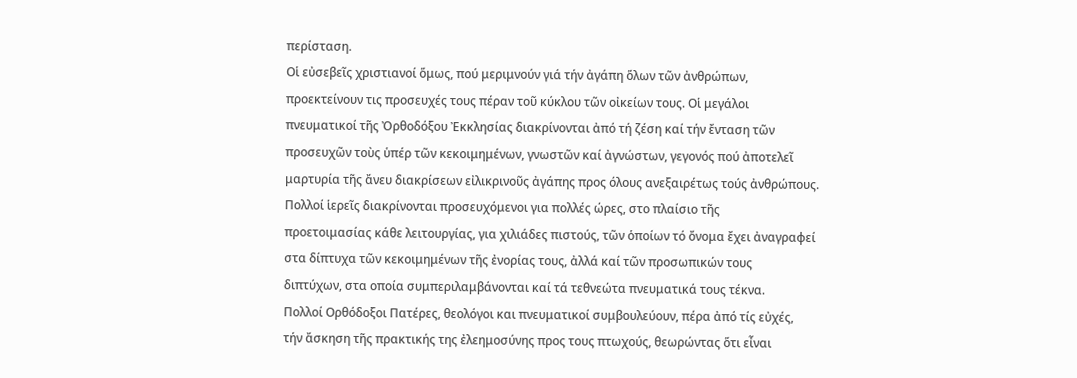περίσταση.
Οἱ εὐσεβεῖς χριστιανοί ὅμως, πού μεριμνούν γιά τήν ἀγάπη ὅλων τῶν ἀνθρώπων,
προεκτείνουν τις προσευχές τους πέραν τοῦ κύκλου τῶν οἰκείων τους. Οἱ μεγάλοι
πνευματικοί τῆς Ὀρθοδόξου Ἐκκλησίας διακρίνονται ἀπό τή ζέση καί τήν ἔνταση τῶν
προσευχῶν τοὺς ὑπέρ τῶν κεκοιμημένων, γνωστῶν καί ἀγνώστων, γεγονός πού ἀποτελεῖ
μαρτυρία τῆς ἄνευ διακρίσεων εἰλικρινοῦς ἀγάπης προς όλους ανεξαιρέτως τούς ἀνθρώπους.
Πολλοί ἱερεῖς διακρίνονται προσευχόμενοι για πολλές ώρες, στο πλαίσιο τῆς
προετοιμασίας κάθε λειτουργίας, για χιλιάδες πιστούς, τῶν ὁποίων τό ὄνομα ἔχει ἀναγραφεί
στα δίπτυχα τῶν κεκοιμημένων τῆς ἐνορίας τους, ἀλλά καί τῶν προσωπικών τους
διπτύχων, στα οποία συμπεριλαμβάνονται καί τά τεθνεώτα πνευματικά τους τέκνα.
Πολλοί Ορθόδοξοι Πατέρες, θεολόγοι και πνευματικοί συμβουλεύουν, πέρα ἀπό τίς εὐχές,
τήν ἄσκηση τῆς πρακτικής της ἐλεημοσύνης προς τους πτωχούς, θεωρώντας ὅτι εἶναι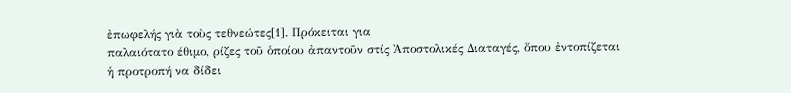ἐπωφελής γιὰ τοὺς τεθνεώτες[1]. Πρόκειται για
παλαιότατο έθιμο, ρίζες τοῦ ὁποίου ἀπαντοῦν στίς Ἀποστολικές Διαταγές, ὅπου ἐντοπίζεται
ἡ προτροπή να δίδει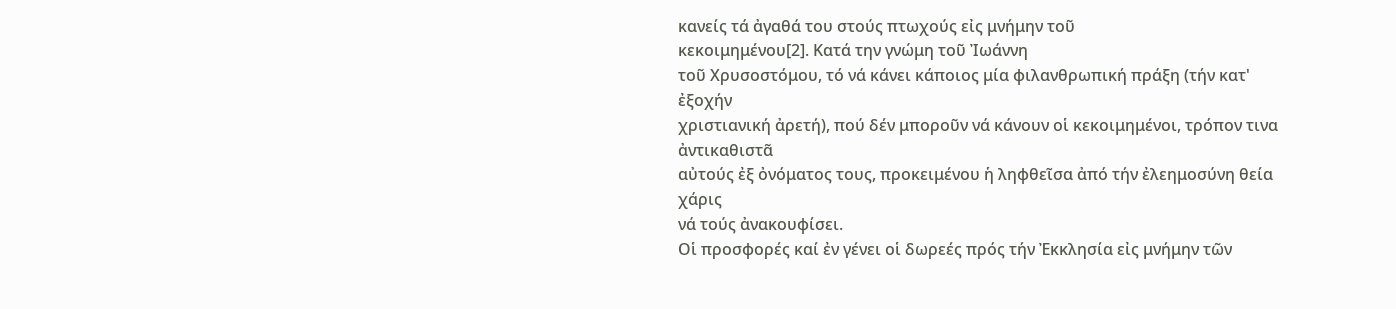κανείς τά ἀγαθά του στούς πτωχούς εἰς μνήμην τοῦ
κεκοιμημένου[2]. Κατά την γνώμη τοῦ Ἰωάννη
τοῦ Χρυσοστόμου, τό νά κάνει κάποιος μία φιλανθρωπική πράξη (τήν κατ' ἐξοχήν
χριστιανική ἀρετή), πού δέν μποροῦν νά κάνουν οἱ κεκοιμημένοι, τρόπον τινα ἀντικαθιστᾶ
αὐτούς ἐξ ὀνόματος τους, προκειμένου ἡ ληφθεῖσα ἀπό τήν ἐλεημοσύνη θεία χάρις
νά τούς ἀνακουφίσει.
Οἱ προσφορές καί ἐν γένει οἱ δωρεές πρός τήν Ἐκκλησία εἰς μνήμην τῶν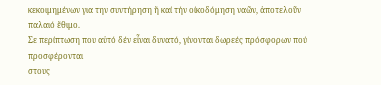κεκοιμημένων για την συντήρηση ἤ καί τήν οίκοδόμηση ναῶν, ἀποτελοῦν παλαιό ἔθιμο.
Σε περίπτωση που αὐτό δέν εἶναι δυνατό, γίνονται δωρεές πρόσφορων πού προσφέρονται
στους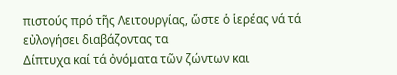πιστούς πρό τῆς Λειτουργίας, ὥστε ὁ ἱερέας νά τά εὐλογήσει διαβάζοντας τα
Δίπτυχα καί τά ὀνόματα τῶν ζώντων και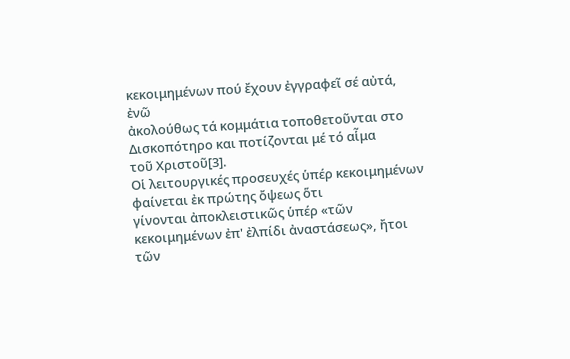κεκοιμημένων πού ἔχουν ἐγγραφεῖ σέ αὐτά, ἐνῶ
ἀκολούθως τά κομμάτια τοποθετοῦνται στο Δισκοπότηρο και ποτίζονται μέ τό αἷμα
τοῦ Χριστοῦ[3].
Οἱ λειτουργικές προσευχές ὑπέρ κεκοιμημένων φαίνεται ἐκ πρώτης ὄψεως ὅτι
γίνονται ἀποκλειστικῶς ὑπέρ «τῶν κεκοιμημένων ἐπ' ἐλπίδι ἀναστάσεως», ἤτοι τῶν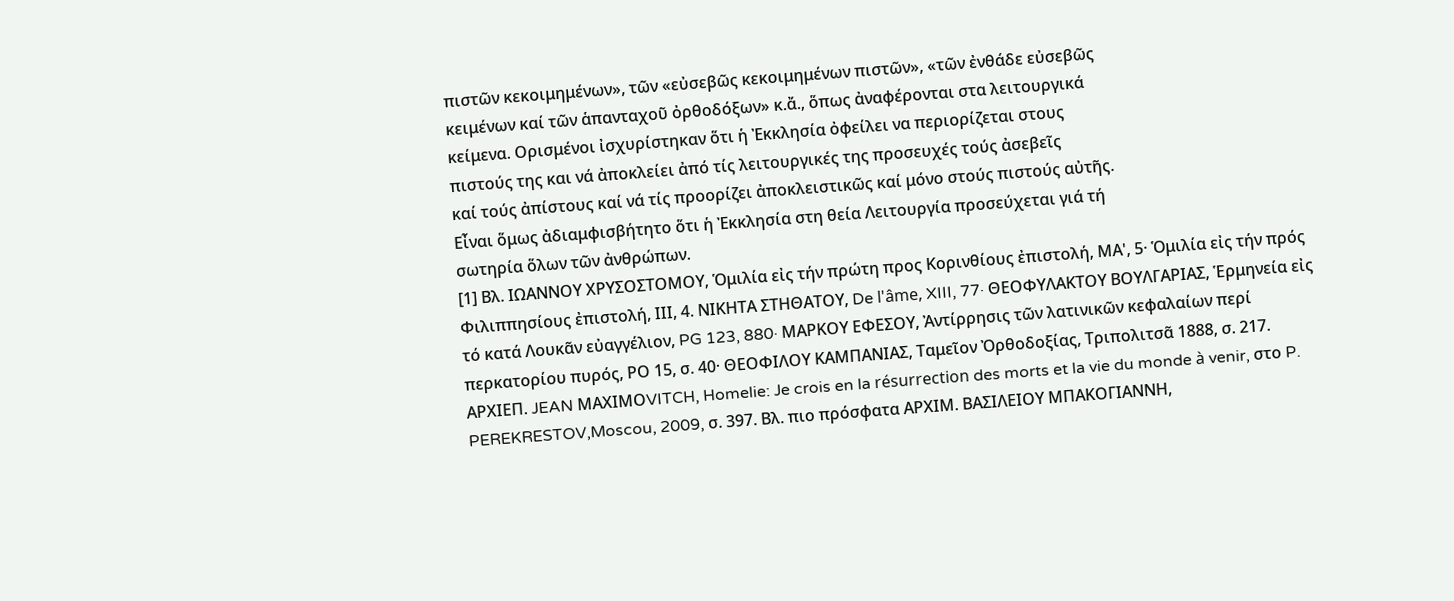πιστῶν κεκοιμημένων», τῶν «εὐσεβῶς κεκοιμημένων πιστῶν», «τῶν ἐνθάδε εὐσεβῶς
κειμένων καί τῶν ἁπανταχοῦ ὀρθοδόξων» κ.ἄ., ὅπως ἀναφέρονται στα λειτουργικά
κείμενα. Ορισμένοι ἰσχυρίστηκαν ὅτι ἡ Ἐκκλησία ὀφείλει να περιορίζεται στους
πιστούς της και νά ἀποκλείει ἀπό τίς λειτουργικές της προσευχές τούς ἀσεβεῖς
καί τούς ἀπίστους καί νά τίς προορίζει ἀποκλειστικῶς καί μόνο στούς πιστούς αὐτῆς.
Εἶναι ὅμως ἀδιαμφισβήτητο ὅτι ἡ Ἐκκλησία στη θεία Λειτουργία προσεύχεται γιά τή
σωτηρία ὅλων τῶν ἀνθρώπων.
[1] Βλ. ΙΩΑΝΝΟΥ ΧΡΥΣΟΣΤΟΜΟΥ, Ὁμιλία εἰς τήν πρώτη προς Κορινθίους ἐπιστολή, ΜΑ', 5· Ὁμιλία εἰς τήν πρός Φιλιππησίους ἐπιστολή, ΙΙΙ, 4. ΝΙΚΗΤΑ ΣΤΗΘΑΤΟΥ, De l'âme, XIII, 77· ΘΕΟΦΥΛΑΚΤΟΥ ΒΟΥΛΓΑΡΙΑΣ, Ἑρμηνεία εἰς τό κατά Λουκᾶν εὐαγγέλιον, PG 123, 880· ΜΑΡΚΟΥ ΕΦΕΣΟΥ, Ἀντίρρησις τῶν λατινικῶν κεφαλαίων περί περκατορίου πυρός, ΡΟ 15, σ. 40· ΘΕΟΦΙΛΟΥ ΚΑΜΠΑΝΙΑΣ, Ταμεῖον Ὀρθοδοξίας, Τριπολιτσᾶ 1888, σ. 217. ΑΡΧΙΕΠ. JEAN ΜΑΧΙΜΟVITCH, Homelie: Je crois en la résurrection des morts et la vie du monde à venir, στο P. PEREKRESTOV,Moscou, 2009, σ. 397. Βλ. πιο πρόσφατα ΑΡΧΙΜ. ΒΑΣΙΛΕΙΟΥ ΜΠΑΚΟΓΙΑΝΝΗ,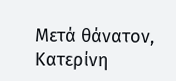Μετά θάνατον, Κατερίνη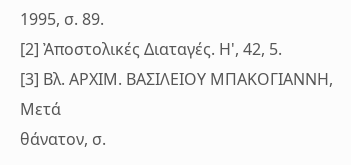1995, σ. 89.
[2] Ἀποστολικές Διαταγές. Η', 42, 5.
[3] Βλ. ΑΡΧΙΜ. ΒΑΣΙΛΕΙΟΥ ΜΠΑΚΟΓΙΑΝΝΗ, Μετά
θάνατον, σ.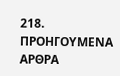218.
ΠΡΟΗΓΟΥΜΕΝΑ ΑΡΘΡΑ